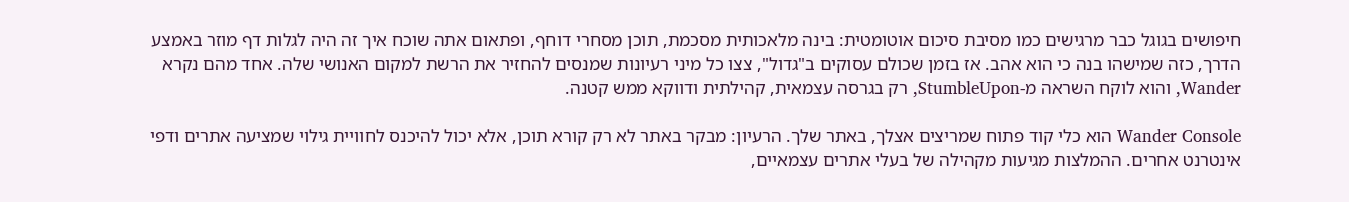חיפושים בגוגל כבר מרגישים כמו מסיבת סיכום אוטומטית: בינה מלאכותית מסכמת, תוכן מסחרי דוחף, ופתאום אתה שוכח איך זה היה לגלות דף מוזר באמצע הדרך, כזה שמישהו בנה כי הוא אהב. אז בזמן שכולם עסוקים ב"גדול", צצו כל מיני רעיונות שמנסים להחזיר את הרשת למקום האנושי שלה. אחד מהם נקרא Wander, והוא לוקח השראה מ-StumbleUpon, רק בגרסה עצמאית, קהילתית ודווקא ממש קטנה.

Wander Console הוא כלי קוד פתוח שמריצים אצלך, באתר שלך. הרעיון: מבקר באתר לא רק קורא תוכן, אלא יכול להיכנס לחוויית גילוי שמציעה אתרים ודפי אינטרנט אחרים. ההמלצות מגיעות מקהילה של בעלי אתרים עצמאיים,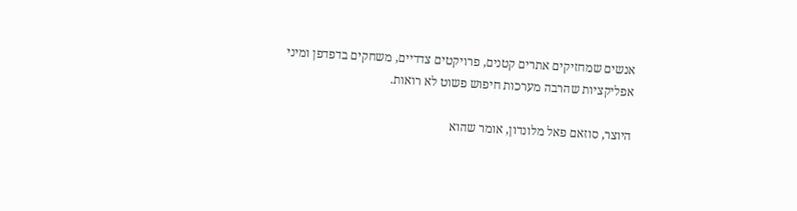אנשים שמחזיקים אתרים קטנים, פרויקטים צדדיים, משחקים בדפדפן ומיני אפליקציות שהרבה מערכות חיפוש פשוט לא רואות.

היוצר, סוזאם פאל מלונדון, אומר שהוא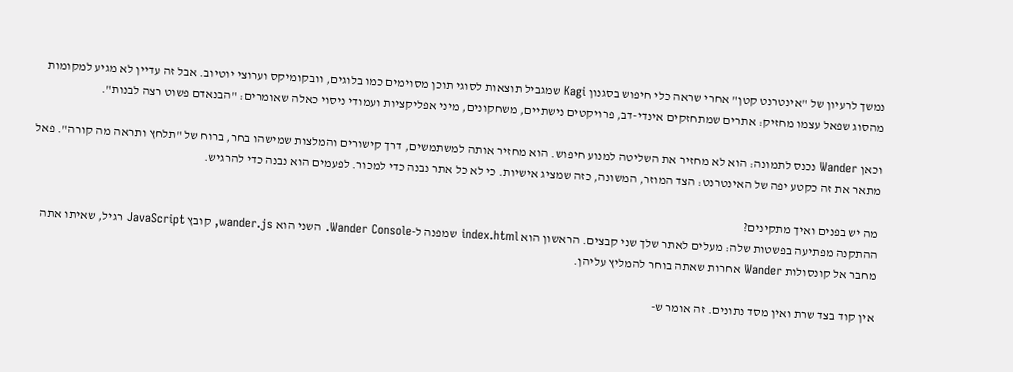נמשך לרעיון של "אינטרנט קטן" אחרי שראה כלי חיפוש בסגנון Kagi שמגביל תוצאות לסוגי תוכן מסוימים כמו בלוגים, וובקומיקס וערוצי יוטיוב. אבל זה עדיין לא מגיע למקומות מהסוג שפאל עצמו מחזיק: אתרים שמתחזקים אינדי-דב, פרויקטים נישתיים, משחקונים, מיני אפליקציות ועמודי ניסוי כאלה שאומרים: "הבנאדם פשוט רצה לבנות".

וכאן Wander נכנס לתמונה: הוא לא מחזיר את השליטה למנוע חיפוש. הוא מחזיר אותה למשתמשים, דרך קישורים והמלצות שמישהו בחר, ברוח של "תלחץ ותראה מה קורה". פאל מתאר את זה כקטע יפה של האינטרנט: הצד המוזר, המשונה, כזה שמציג אישיות. כי לא כל אתר נבנה כדי למכור. לפעמים הוא נבנה כדי להרגיש.

מה יש בפנים ואיך מתקינים?
ההתקנה מפתיעה בפשטות שלה: מעלים לאתר שלך שני קבצים. הראשון הוא index.html שמפנה ל-Wander Console. השני הוא wander.js, קובץ JavaScript רגיל, שאיתו אתה מחבר אל קונסולות Wander אחרות שאתה בוחר להמליץ עליהן.

אין קוד בצד שרת ואין מסד נתונים. זה אומר ש-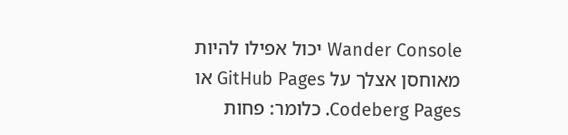Wander Console יכול אפילו להיות מאוחסן אצלך על GitHub Pages או Codeberg Pages. כלומר: פחות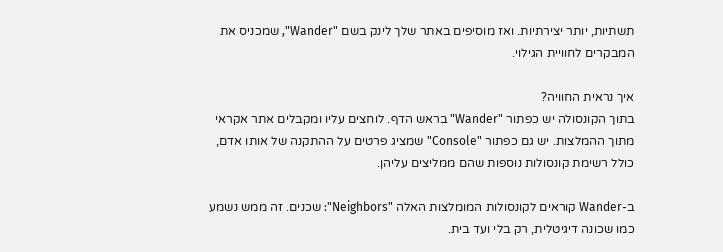תשתיות, יותר יצירתיות. ואז מוסיפים באתר שלך לינק בשם "Wander", שמכניס את המבקרים לחוויית הגילוי.

איך נראית החוויה?
בתוך הקונסולה יש כפתור "Wander" בראש הדף. לוחצים עליו ומקבלים אתר אקראי מתוך ההמלצות. יש גם כפתור "Console" שמציג פרטים על ההתקנה של אותו אדם, כולל רשימת קונסולות נוספות שהם ממליצים עליהן.

ב-Wander קוראים לקונסולות המומלצות האלה "Neighbors": שכנים. זה ממש נשמע כמו שכונה דיגיטלית, רק בלי ועד בית.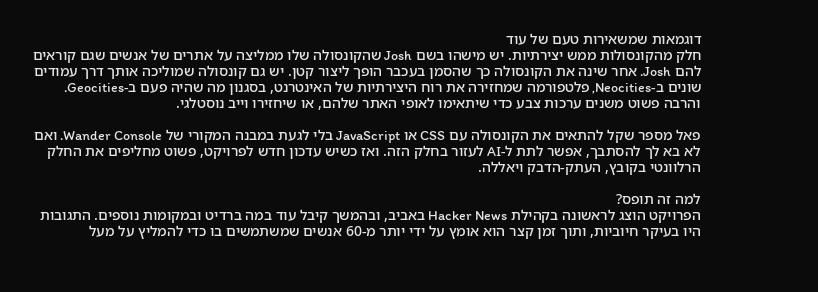דוגמאות שמשאירות טעם של עוד
חלק מהקונסולות ממש יצירתיות. יש מישהו בשם Josh שהקונסולה שלו ממליצה על אתרים של אנשים שגם קוראים להם Josh. אחר שינה את הקונסולה כך שהסמן בעכבר הופך ליצור קטן. יש גם קונסולה שמוליכה אותך דרך עמודים שונים ב-Neocities, פלטפורמה שמחזירה את רוח היצירתיות של האינטרנט, בסגנון מה שהיה פעם ב-Geocities. והרבה פשוט משנים ערכות צבע כדי שיתאימו לאופי האתר שלהם, או שיחזירו וייב נוסטלגי.

פאל מספר שקל להתאים את הקונסולה עם CSS או JavaScript בלי לגעת במבנה המקורי של Wander Console. ואם לא בא לך להסתבך, אפשר לתת ל-AI לעזור בחלק הזה. ואז כשיש עדכון חדש לפרויקט, פשוט מחליפים את החלק הרלוונטי בקובץ, העתק-הדבק ויאללה.

למה זה תופס?
הפרויקט הוצג לראשונה בקהילת Hacker News באביב, ובהמשך קיבל עוד במה ברדיט ובמקומות נוספים. התגובות היו בעיקר חיוביות, ותוך זמן קצר הוא אומץ על ידי יותר מ-60 אנשים שמשתמשים בו כדי להמליץ על מעל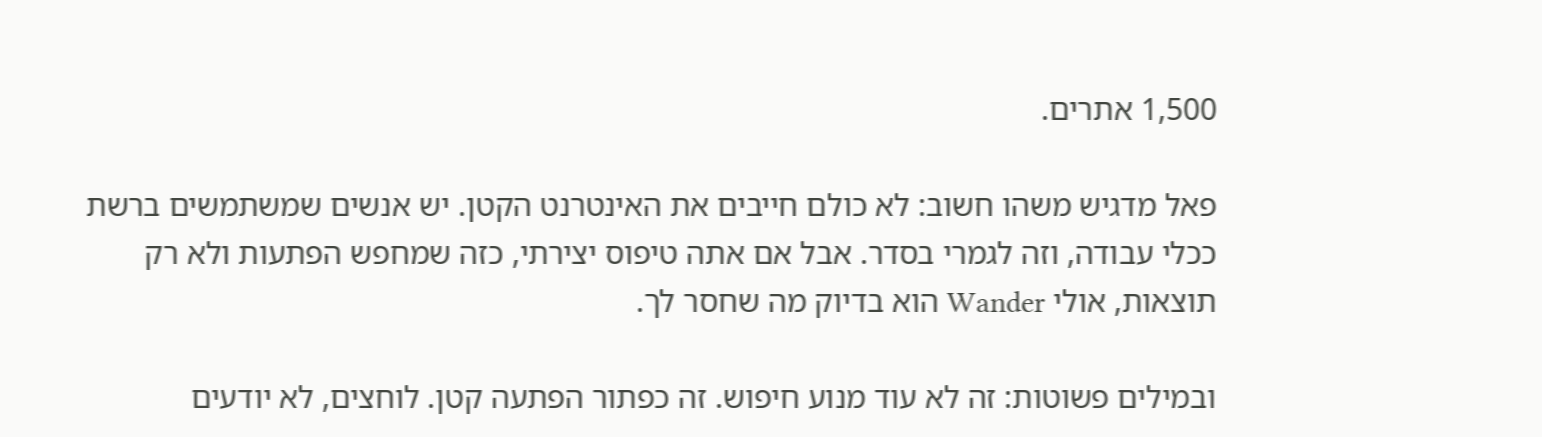1,500 אתרים.

פאל מדגיש משהו חשוב: לא כולם חייבים את האינטרנט הקטן. יש אנשים שמשתמשים ברשת ככלי עבודה, וזה לגמרי בסדר. אבל אם אתה טיפוס יצירתי, כזה שמחפש הפתעות ולא רק תוצאות, אולי Wander הוא בדיוק מה שחסר לך.

ובמילים פשוטות: זה לא עוד מנוע חיפוש. זה כפתור הפתעה קטן. לוחצים, לא יודעים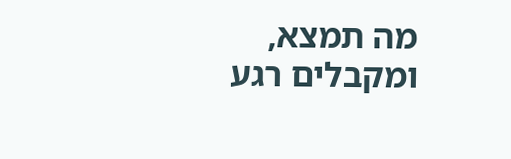מה תמצא, ומקבלים רגע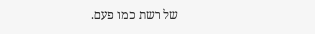של רשת כמו פעם.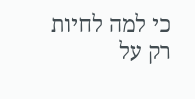כי למה לחיות רק על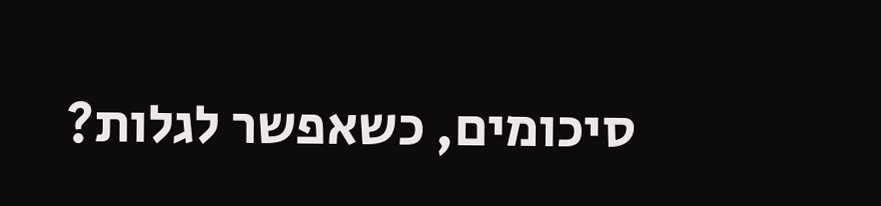סיכומים, כשאפשר לגלות?